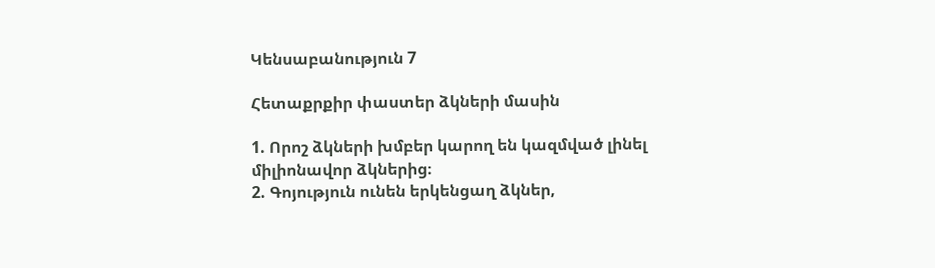Կենսաբանություն 7

Հետաքրքիր փաստեր ձկների մասին

1. Որոշ ձկների խմբեր կարող են կազմված լինել միլիոնավոր ձկներից։
2. Գոյություն ունեն երկենցաղ ձկներ,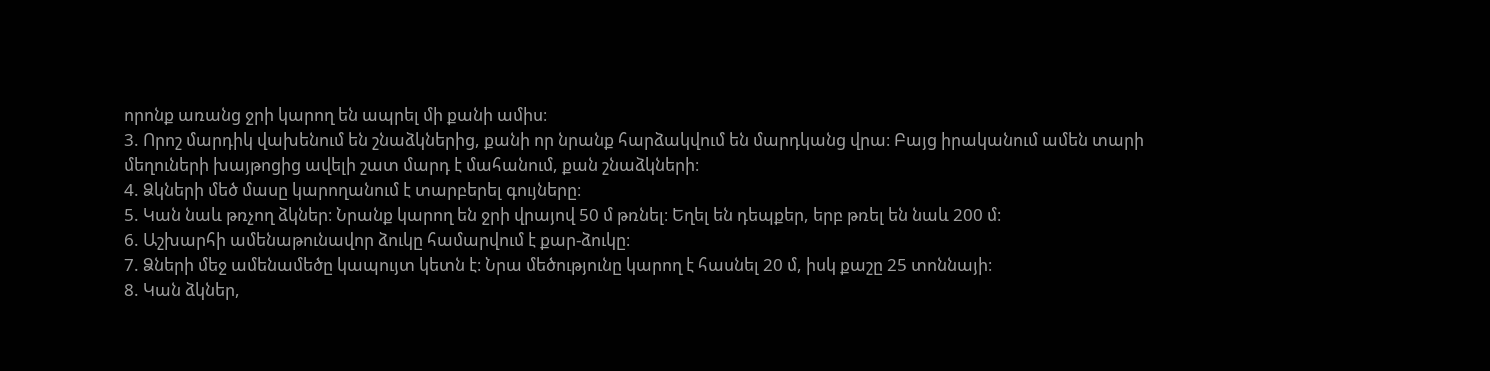որոնք առանց ջրի կարող են ապրել մի քանի ամիս։
3. Որոշ մարդիկ վախենում են շնաձկներից, քանի որ նրանք հարձակվում են մարդկանց վրա։ Բայց իրականում ամեն տարի մեղուների խայթոցից ավելի շատ մարդ է մահանում, քան շնաձկների։
4. Ձկների մեծ մասը կարողանում է տարբերել գույները։
5. Կան նաև թռչող ձկներ։ Նրանք կարող են ջրի վրայով 50 մ թռնել։ Եղել են դեպքեր, երբ թռել են նաև 200 մ։
6. Աշխարհի ամենաթունավոր ձուկը համարվում է քար-ձուկը։
7. Ձների մեջ ամենամեծը կապույտ կետն է։ Նրա մեծությունը կարող է հասնել 20 մ, իսկ քաշը 25 տոննայի։
8. Կան ձկներ,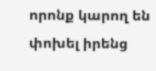որոնք կարող են փոխել իրենց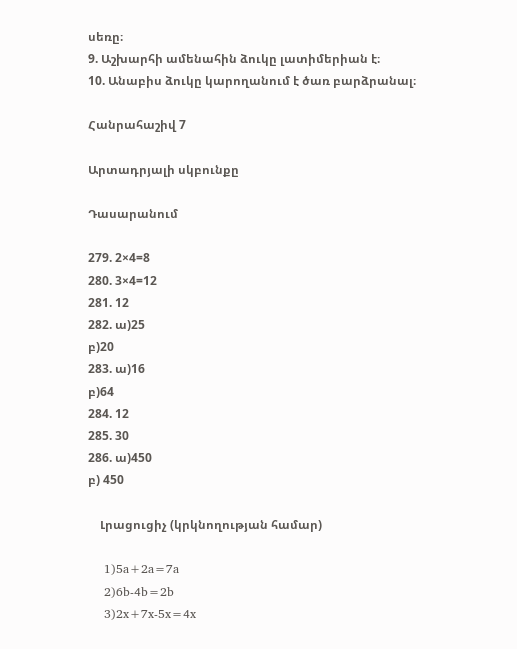սեռը։
9. Աշխարհի ամենահին ձուկը լատիմերիան է։
10. Անաբիս ձուկը կարողանում է ծառ բարձրանալ։

Հանրահաշիվ 7

Արտադրյալի սկբունքը

Դասարանում

279. 2×4=8
280. 3×4=12
281. 12
282. ա)25
բ)20
283. ա)16
բ)64
284. 12
285. 30
286. ա)450
բ) 450

    Լրացուցիչ (կրկնողության համար)

    1)5a+2a=7a
    2)6b-4b=2b
    3)2x+7x-5x=4x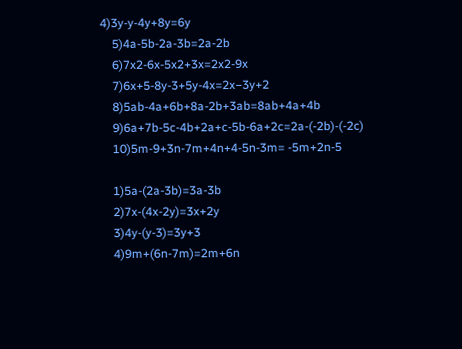4)3y-y-4y+8y=6y
    5)4a-5b-2a-3b=2a-2b
    6)7x2-6x-5x2+3x=2x2-9x
    7)6x+5-8y-3+5y-4x=2x−3y+2
    8)5ab-4a+6b+8a-2b+3ab=8ab+4a+4b
    9)6a+7b-5c-4b+2a+c-5b-6a+2c=2a-(-2b)-(-2c)
    10)5m-9+3n-7m+4n+4-5n-3m= -5m+2n-5

    1)5a-(2a-3b)=3a-3b
    2)7x-(4x-2y)=3x+2y
    3)4y-(y-3)=3y+3
    4)9m+(6n-7m)=2m+6n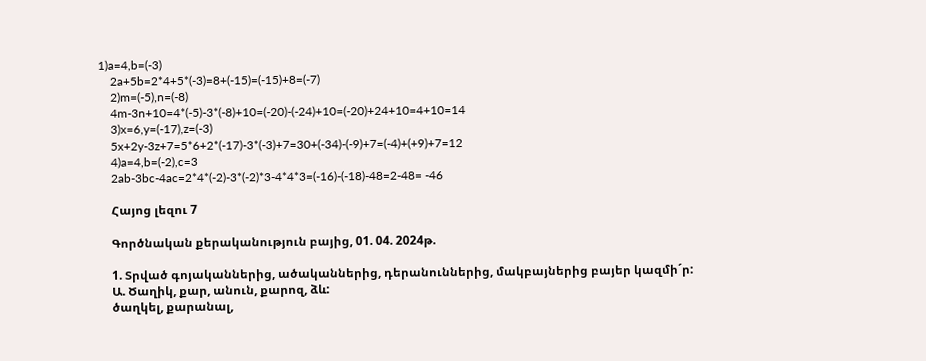1)a=4,b=(-3)
    2a+5b=2*4+5*(-3)=8+(-15)=(-15)+8=(-7)
    2)m=(-5),n=(-8)
    4m-3n+10=4*(-5)-3*(-8)+10=(-20)-(-24)+10=(-20)+24+10=4+10=14
    3)x=6,y=(-17),z=(-3)
    5x+2y-3z+7=5*6+2*(-17)-3*(-3)+7=30+(-34)-(-9)+7=(-4)+(+9)+7=12
    4)a=4,b=(-2),c=3
    2ab-3bc-4ac=2*4*(-2)-3*(-2)*3-4*4*3=(-16)-(-18)-48=2-48= -46

    Հայոց լեզու 7

    Գործնական քերականություն բայից, 01. 04. 2024թ.

    1. Տրված գոյականներից, ածականներից, դերանուններից, մակբայներից բայեր կազմի´ր:
    Ա. Ծաղիկ, քար, անուն, քարոզ, ձև:
    ծաղկել, քարանալ,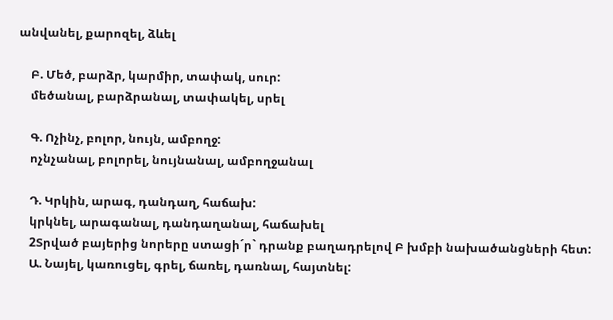անվանել, քարոզել, ձևել

    Բ. Մեծ, բարձր, կարմիր, տափակ, սուր:
    մեծանալ, բարձրանալ, տափակել, սրել

    Գ. Ոչինչ, բոլոր, նույն, ամբողջ:
    ոչնչանալ, բոլորել, նույնանալ, ամբողջանալ

    Դ. Կրկին, արագ, դանդաղ, հաճախ:
    կրկնել, արագանալ, դանդաղանալ, հաճախել
    2Տրված բայերից նորերը ստացի´ր` դրանք բաղադրելով Բ խմբի նախածանցների հետ:
    Ա. Նայել, կառուցել, գրել, ճառել, դառնալ, հայտնել: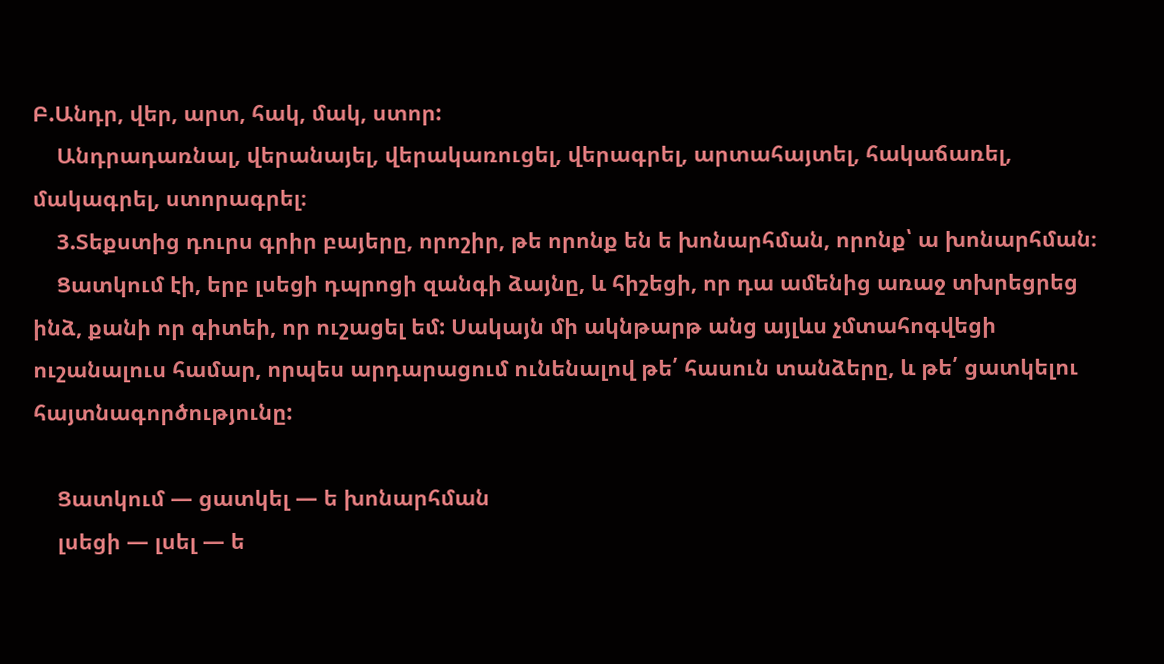Բ.Անդր, վեր, արտ, հակ, մակ, ստոր:
    Անդրադառնալ, վերանայել, վերակառուցել, վերագրել, արտահայտել, հակաճառել, մակագրել, ստորագրել։
    3.Տեքստից դուրս գրիր բայերը, որոշիր, թե որոնք են ե խոնարհման, որոնք՝ ա խոնարհման։
    Ցատկում էի, երբ լսեցի դպրոցի զանգի ձայնը, և հիշեցի, որ դա ամենից առաջ տխրեցրեց ինձ, քանի որ գիտեի, որ ուշացել եմ: Սակայն մի ակնթարթ անց այլևս չմտահոգվեցի ուշանալուս համար, որպես արդարացում ունենալով թե՛ հասուն տանձերը, և թե՛ ցատկելու հայտնագործությունը:

    Ցատկում — ցատկել — ե խոնարհման
    լսեցի — լսել — ե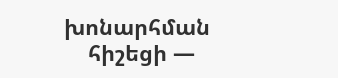խոնարհման
    հիշեցի —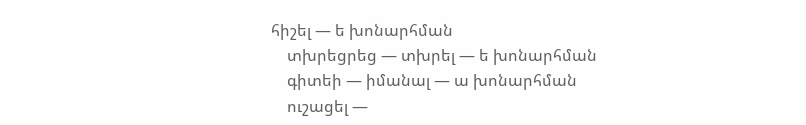հիշել — ե խոնարհման
    տխրեցրեց — տխրել — ե խոնարհման
    գիտեի — իմանալ — ա խոնարհման
    ուշացել —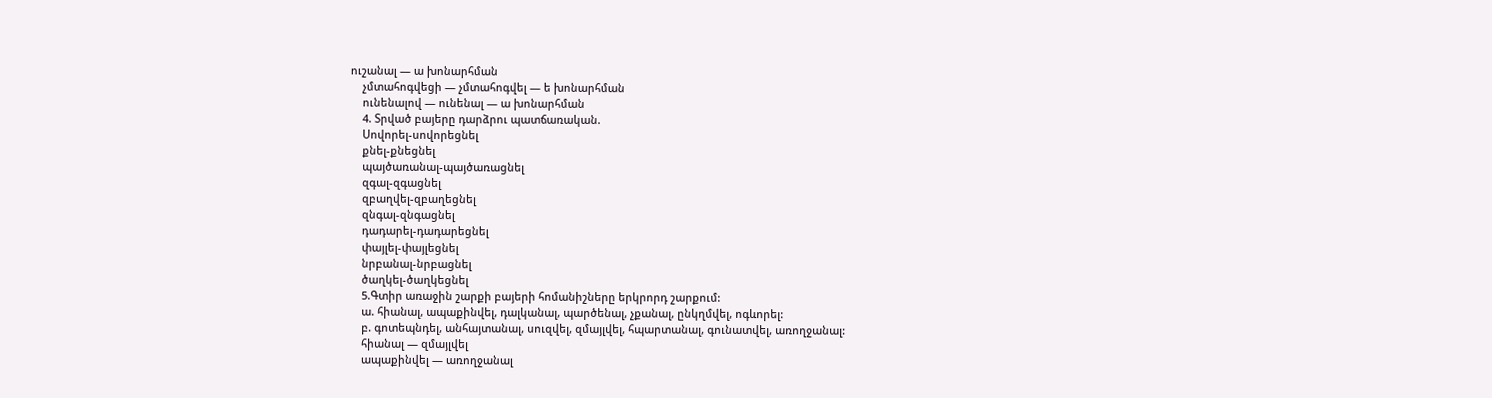ուշանալ — ա խոնարհման
    չմտահոգվեցի — չմտահոգվել — ե խոնարհման
    ունենալով — ունենալ — ա խոնարհման
    4. Տրված բայերը դարձրու պատճառական.
    Սովորել-սովորեցնել
    քնել-քնեցնել
    պայծառանալ-պայծառացնել
    զգալ-զգացնել
    զբաղվել-զբաղեցնել
    զնգալ-զնգացնել
    դադարել-դադարեցնել
    փայլել-փայլեցնել
    նրբանալ-նրբացնել
    ծաղկել-ծաղկեցնել
    5.Գտիր առաջին շարքի բայերի հոմանիշները երկրորդ շարքում:
    ա. հիանալ, ապաքինվել, դալկանալ, պարծենալ, չքանալ, ընկղմվել, ոգևորել:
    բ. գոտեպնդել, անհայտանալ, սուզվել, զմայլվել, հպարտանալ, գունատվել, առողջանալ:
    հիանալ — զմայլվել
    ապաքինվել — առողջանալ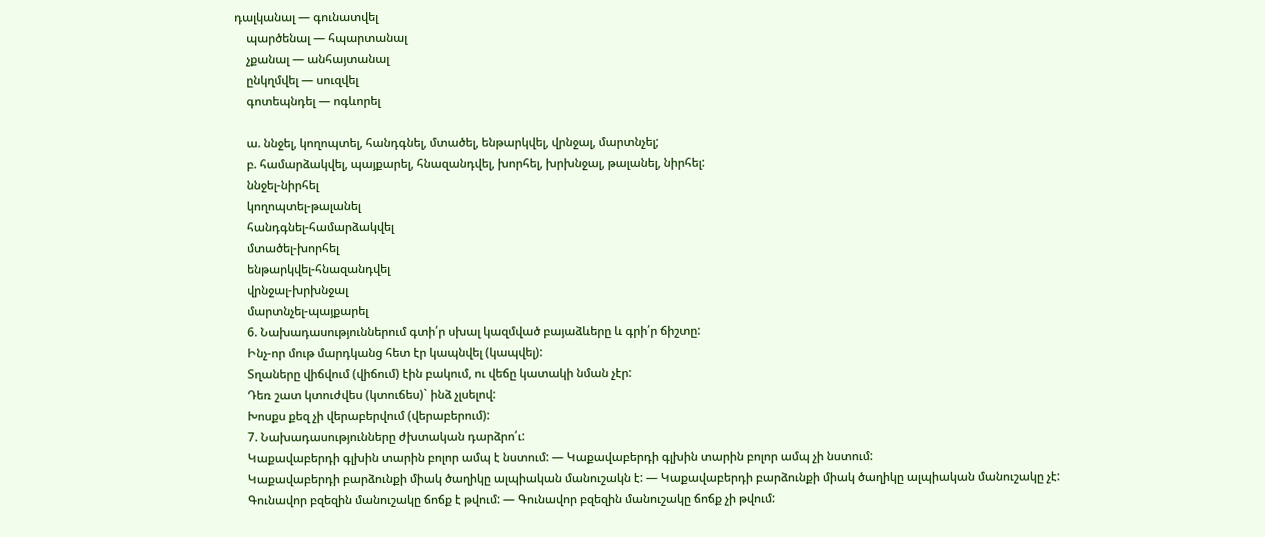դալկանալ — գունատվել
    պարծենալ — հպարտանալ
    չքանալ — անհայտանալ
    ընկղմվել — սուզվել
    գոտեպնդել — ոգևորել

    ա. ննջել, կողոպտել, հանդգնել, մտածել, ենթարկվել, վրնջալ, մարտնչել;
    բ. համարձակվել, պայքարել, հնազանդվել, խորհել, խրխնջալ, թալանել, նիրհել:
    ննջել-նիրհել
    կողոպտել-թալանել
    հանդգնել-համարձակվել
    մտածել-խորհել
    ենթարկվել-հնազանդվել
    վրնջալ-խրխնջալ
    մարտնչել-պայքարել
    6. Նախադասություններում գտի՛ր սխալ կազմված բայաձևերը և գրի՛ր ճիշտը:
    Ինչ-որ մութ մարդկանց հետ էր կապնվել (կապվել):
    Տղաները վիճվում (վիճում) էին բակում, ու վեճը կատակի նման չէր:
    Դեռ շատ կտուժվես (կտուճես)` ինձ չլսելով:
    Խոսքս քեզ չի վերաբերվում (վերաբերում):
    7. Նախադասությունները ժխտական դարձրո՛ւ:
    Կաքավաբերդի գլխին տարին բոլոր ամպ է նստում: — Կաքավաբերդի գլխին տարին բոլոր ամպ չի նստում:
    Կաքավաբերդի բարձունքի միակ ծաղիկը ալպիական մանուշակն է: — Կաքավաբերդի բարձունքի միակ ծաղիկը ալպիական մանուշակը չէ:
    Գունավոր բզեզին մանուշակը ճոճք է թվում: — Գունավոր բզեզին մանուշակը ճոճք չի թվում: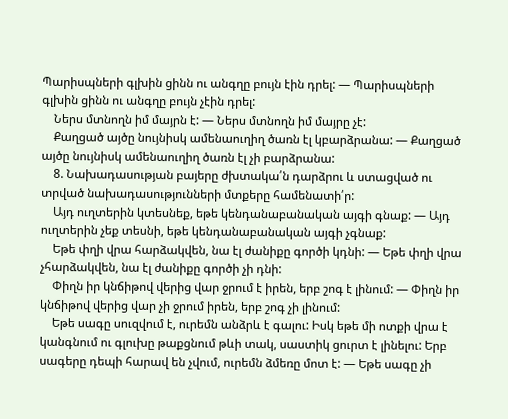Պարիսպների գլխին ցինն ու անգղը բույն էին դրել: — Պարիսպների գլխին ցինն ու անգղը բույն չէին դրել:
    Ներս մտնողն իմ մայրն է: — Ներս մտնողն իմ մայրը չէ:
    Քաղցած այծը նույնիսկ ամենաուղիղ ծառն էլ կբարձրանա: — Քաղցած այծը նույնիսկ ամենաուղիղ ծառն էլ չի բարձրանա:
    8. Նախադասության բայերը ժխտակա՛ն դարձրու և ստացված ու տրված նախադասությունների մտքերը համենատի՛ր:
    Այդ ուղտերին կտեսնեք, եթե կենդանաբանական այգի գնաք: — Այդ ուղտերին չեք տեսնի, եթե կենդանաբանական այգի չգնաք:
    Եթե փղի վրա հարձակվեն, նա էլ ժանիքը գործի կդնի: — Եթե փղի վրա չհարձակվեն, նա էլ ժանիքը գործի չի դնի:
    Փիղն իր կնճիթով վերից վար ջրում է իրեն, երբ շոգ է լինում: — Փիղն իր կնճիթով վերից վար չի ջրում իրեն, երբ շոգ չի լինում:
    Եթե սագը սուզվում է, ուրեմն անձրև է գալու: Իսկ եթե մի ոտքի վրա է կանգնում ու գլուխը թաքցնում թևի տակ, սաստիկ ցուրտ է լինելու: Երբ սագերը դեպի հարավ են չվում, ուրեմն ձմեռը մոտ է: — Եթե սագը չի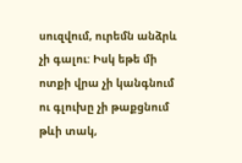սուզվում, ուրեմն անձրև չի գալու: Իսկ եթե մի ոտքի վրա չի կանգնում ու գլուխը չի թաքցնում թևի տակ,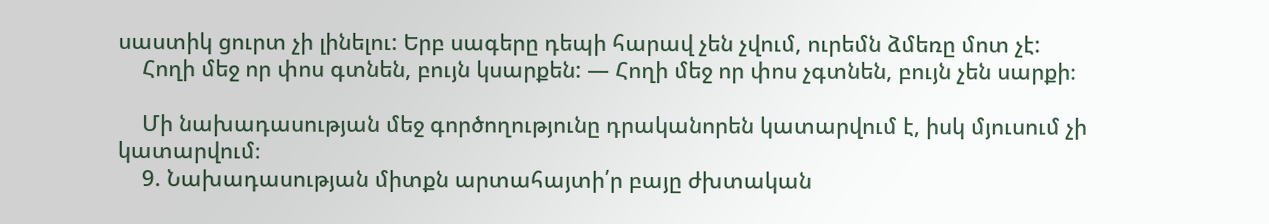սաստիկ ցուրտ չի լինելու: Երբ սագերը դեպի հարավ չեն չվում, ուրեմն ձմեռը մոտ չէ:
    Հողի մեջ որ փոս գտնեն, բույն կսարքեն: — Հողի մեջ որ փոս չգտնեն, բույն չեն սարքի։

    Մի նախադասության մեջ գործողությունը դրականորեն կատարվում է, իսկ մյուսում չի կատարվում։
    9. Նախադասության միտքն արտահայտի՛ր բայը ժխտական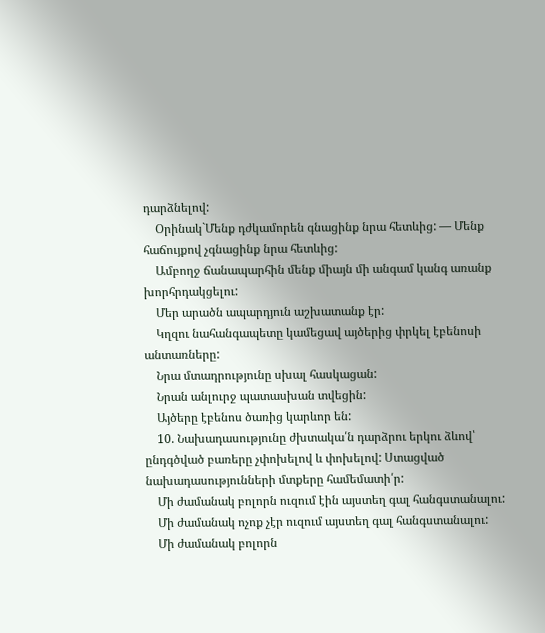դարձնելով:
    Օրինակ`Մենք դժկամորեն գնացինք նրա հետևից: — Մենք հաճույքով չգնացինք նրա հետևից:
    Ամբողջ ճանապարհին մենք միայն մի անգամ կանգ առանք խորհրդակցելու:
    Մեր արածն ապարդյուն աշխատանք էր:
    Կղզու նահանգապետը կամեցավ այծերից փրկել էբենոսի անտառները:
    Նրա մտադրությունը սխալ հասկացան:
    Նրան անլուրջ պատասխան տվեցին:
    Այծերը էբենոս ծառից կարևոր են:
    10. Նախադասությունը ժխտակա՛ն դարձրու երկու ձևով՝ ընդգծված բառերը չփոխելով և փոխելով: Ստացված նախադասությունների մտքերը համեմատի՛ր:
    Մի ժամանակ բոլորն ուզում էին այստեղ գալ հանգստանալու:
    Մի ժամանակ ոչոք չէր ուզում այստեղ գալ հանգստանալու:
    Մի ժամանակ բոլորն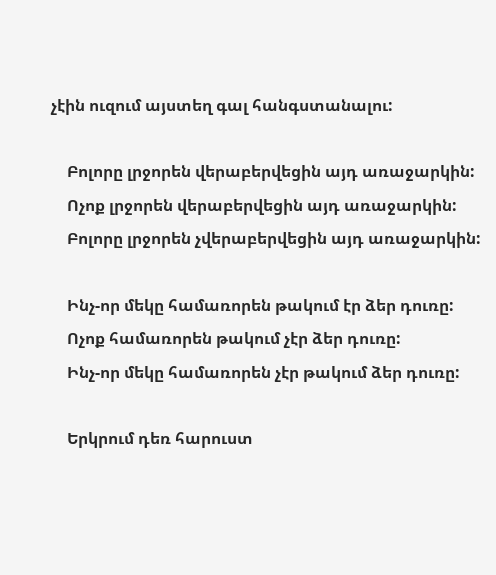չէին ուզում այստեղ գալ հանգստանալու:

    Բոլորը լրջորեն վերաբերվեցին այդ առաջարկին:
    Ոչոք լրջորեն վերաբերվեցին այդ առաջարկին:
    Բոլորը լրջորեն չվերաբերվեցին այդ առաջարկին:

    Ինչ-որ մեկը համառորեն թակում էր ձեր դուռը:
    Ոչոք համառորեն թակում չէր ձեր դուռը:
    Ինչ-որ մեկը համառորեն չէր թակում ձեր դուռը:

    Երկրում դեռ հարուստ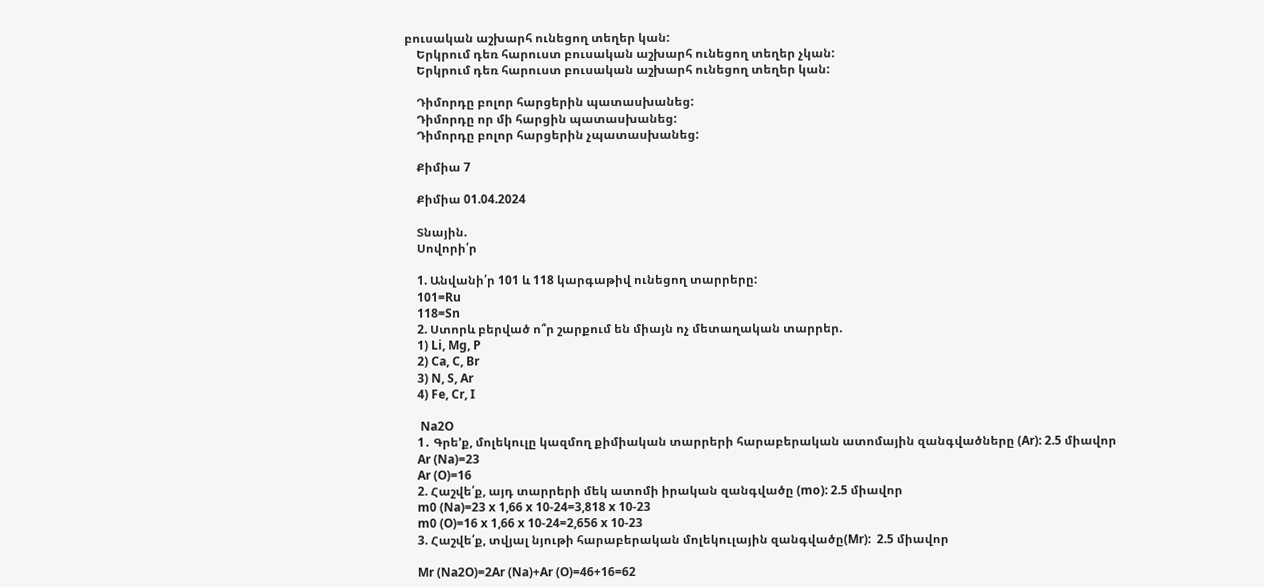բուսական աշխարհ ունեցող տեղեր կան:
    Երկրում դեռ հարուստ բուսական աշխարհ ունեցող տեղեր չկան:
    Երկրում դեռ հարուստ բուսական աշխարհ ունեցող տեղեր կան:

    Դիմորդը բոլոր հարցերին պատասխանեց:
    Դիմորդը որ մի հարցին պատասխանեց:
    Դիմորդը բոլոր հարցերին չպատասխանեց:

    Քիմիա 7

    Քիմիա 01.04.2024

    Տնային.
    Սովորի՛ր

    1. Անվանի՛ր 101 և 118 կարգաթիվ ունեցող տարրերը:
    101=Ru
    118=Sn
    2. Ստորև բերված ո՞ր շարքում են միայն ոչ մետաղական տարրեր.
    1) Li, Mg, P
    2) Ca, C, Br
    3) N, S, Ar
    4) Fe, Cr, I

     Na2O
    1․ Գրե’ք, մոլեկուլը կազմող քիմիական տարրերի հարաբերական ատոմային զանգվածները (Ar): 2.5 միավոր
    Ar (Na)=23
    Ar (O)=16
    2. Հաշվե՛ք, այդ տարրերի մեկ ատոմի իրական զանգվածը (mo): 2.5 միավոր
    m0 (Na)=23 x 1,66 x 10-24=3,818 x 10-23
    m0 (O)=16 x 1,66 x 10-24=2,656 x 10-23
    3. Հաշվե՛ք, տվյալ նյութի հարաբերական մոլեկուլային զանգվածը(Mr):  2.5 միավոր

    Mr (Na2O)=2Ar (Na)+Ar (O)=46+16=62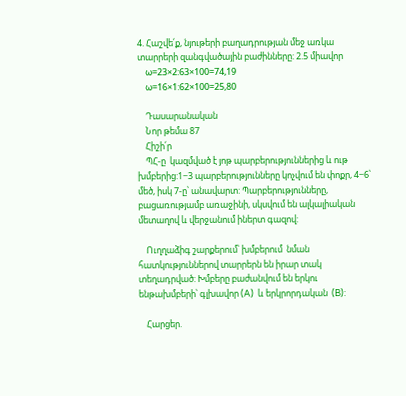4. Հաշվե՛ք, նյութերի բաղադրության մեջ առկա տարրերի զանգվածային բաժինները: 2.5 միավոր
    ω=23×2:63×100=74,19
    ω=16×1:62×100=25,80

    Դասարանական
    Նոր թեմա 87
    Հիշի՛ր
    ՊՀ-ը  կազմված է յոթ պարբերություններից և ութ խմբերից:1−3 պարբերությունները կոչվում են փոքր, 4−6՝ մեծ, իսկ 7-ը՝ անավարտ: Պարբերությունները, բացառությամբ առաջինի, սկսվում են ալկալիական մետաղով և վերջանում իներտ գազով:

    Ուղղաձիգ շարքերում՝ խմբերում  նման հատկություններով տարրերն են իրար տակ տեղադրված: Խմբերը բաժանվում են երկու ենթախմբերի՝ գլխավոր (A)  և երկրորդական  (B):

    Հարցեր.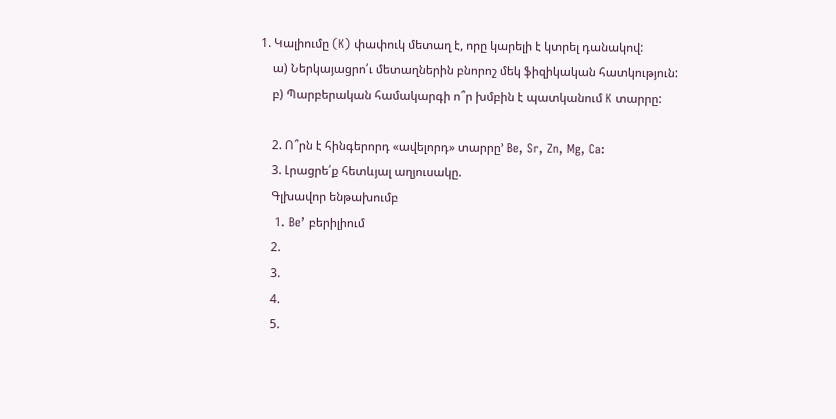1. Կալիումը (K) փափուկ մետաղ է, որը կարելի է կտրել դանակով:
    ա) Ներկայացրո՛ւ մետաղներին բնորոշ մեկ ֆիզիկական հատկություն:
    բ) Պարբերական համակարգի ո՞ր խմբին է պատկանում K տարրը:

    2. Ո՞րն է հինգերորդ «ավելորդ» տարրը’ Be, Sr, Zn, Mg, Ca:
    3. Լրացրե՛ք հետևյալ աղյուսակը.
    Գլխավոր ենթախումբ
    1. Be’ բերիլիում
    2.
    3.
    4.
    5.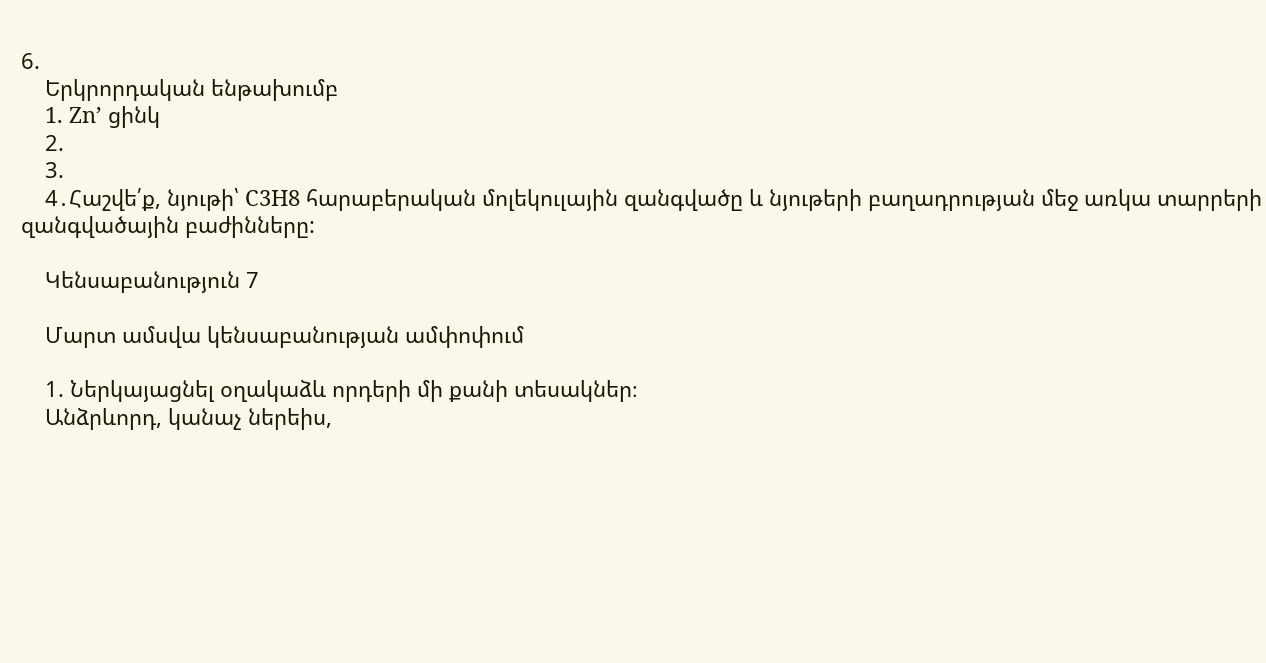6.
    Երկրորդական ենթախումբ
    1. Zn’ ցինկ
    2.
    3.
    4․Հաշվե՛ք, նյութի՝ C3H8 հարաբերական մոլեկուլային զանգվածը և նյութերի բաղադրության մեջ առկա տարրերի զանգվածային բաժինները:

    Կենսաբանություն 7

    Մարտ ամսվա կենսաբանության ամփոփում

    1. Ներկայացնել օղակաձև որդերի մի քանի տեսակներ։
    Անձրևորդ, կանաչ ներեիս,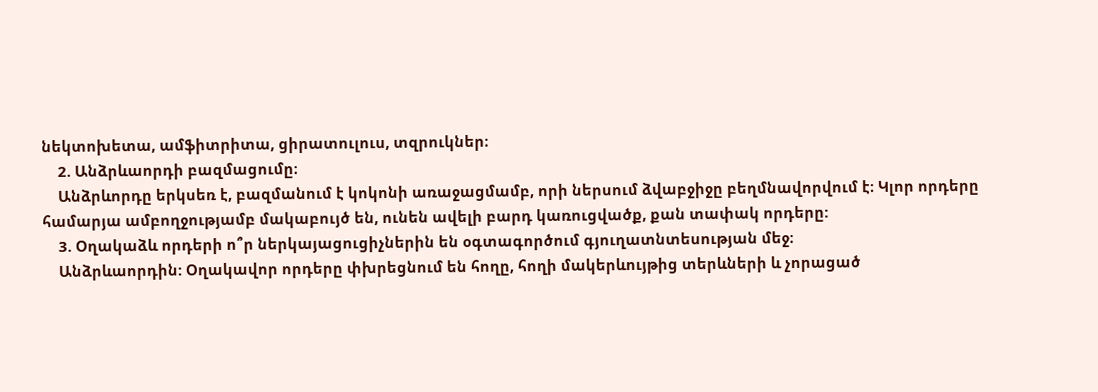նեկտոխետա, ամֆիտրիտա, ցիրատուլուս, տզրուկներ։
    2. Անձրևաորդի բազմացումը։
    Անձրևորդը երկսեռ է, բազմանում է կոկոնի առաջացմամբ, որի ներսում ձվաբջիջը բեղմնավորվում է։ Կլոր որդերը համարյա ամբողջությամբ մակաբույծ են, ունեն ավելի բարդ կառուցվածք, քան տափակ որդերը:
    3. Օղակաձև որդերի ո՞ր ներկայացուցիչներին են օգտագործում գյուղատնտեսության մեջ։
    Անձրևաորդին: Օղակավոր որդերը փխրեցնում են հողը, հողի մակերևույթից տերևների և չորացած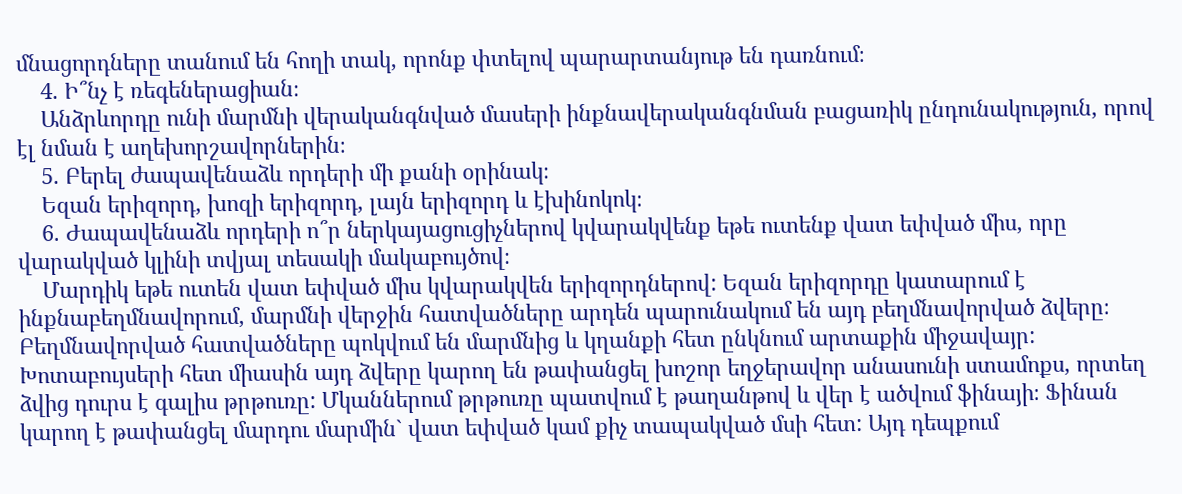մնացորդները տանում են հողի տակ, որոնք փտելով պարարտանյութ են դառնում։
    4. Ի՞նչ է ռեգեներացիան։
    Անձրևորդը ունի մարմնի վերականգնված մասերի ինքնավերականգնման բացառիկ ընդունակություն, որով էլ նման է աղեխորշավորներին։
    5. Բերել ժապավենաձև որդերի մի քանի օրինակ։
    Եզան երիզորդ, խոզի երիզորդ, լայն երիզորդ և էխինոկոկ։
    6. Ժապավենաձև որդերի ո՞ր ներկայացուցիչներով կվարակվենք եթե ուտենք վատ եփված միս, որը վարակված կլինի տվյալ տեսակի մակաբույծով։
    Մարդիկ եթե ուտեն վատ եփված միս կվարակվեն երիզորդներով: Եզան երիզորդը կատարում է ինքնաբեղմնավորում, մարմնի վերջին հատվածները արդեն պարունակում են այդ բեղմնավորված ձվերը։ Բեղմնավորված հատվածները պոկվում են մարմնից և կղանքի հետ ընկնում արտաքին միջավայր: Խոտաբույսերի հետ միասին այդ ձվերը կարող են թափանցել խոշոր եղջերավոր անասունի ստամոքս, որտեղ ձվից դուրս է գալիս թրթուռը: Մկաններում թրթուռը պատվում է թաղանթով և վեր է ածվում ֆինայի։ Ֆինան կարող է թափանցել մարդու մարմին` վատ եփված կամ քիչ տապակված մսի հետ: Այդ դեպքում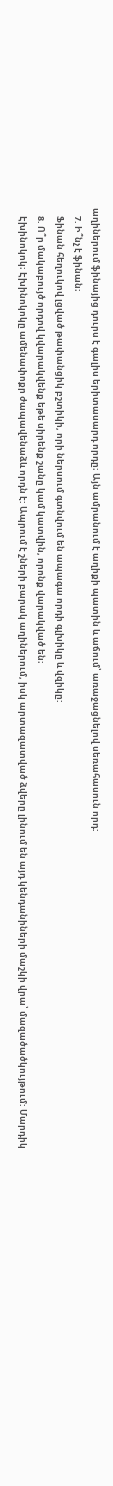աղիներում ֆինայից դուրս է գալիս երիտասարդ որդը։ Այն ամրանում է աղիքի պատին և աճում՝ առաջացնելով սեռահասուն որդ:
    7. Ի՞նչ է ֆինան։
    Ֆինան հեղուկով լցված թափանցիկ բշտիկի, որի ներսում գտնվում են ապագա որդի գլխիկը և վզիկը:
    8. Ո՞ր մակաբույծ որդով կվարակվենք եթե սիրենք շանը կամ կատվին, որոնք վարակված են։
    Էխինոկոկ։ Էխինոկոկը ամենափոքր ժապավենաձև որդն է: Ապրում է շների բարակ աղիներում, իսկ արտազատված ձվերը լինում են այդ կենդանիների մաշկի վրա՝ մազածածկույթում: Մարդիկ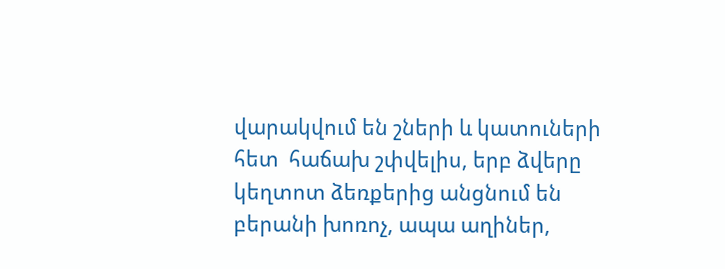վարակվում են շների և կատուների հետ  հաճախ շփվելիս, երբ ձվերը կեղտոտ ձեռքերից անցնում են բերանի խոռոչ, ապա աղիներ,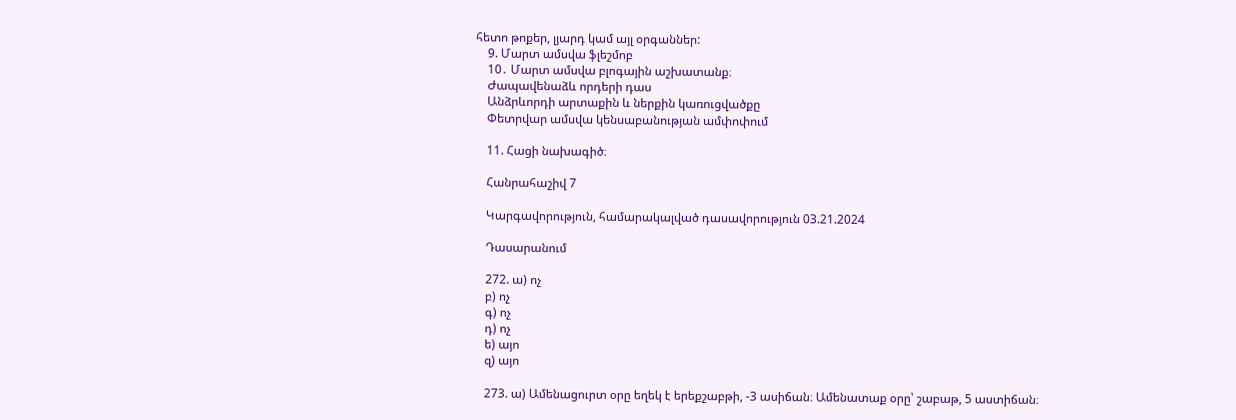հետո թոքեր, լյարդ կամ այլ օրգաններ:
    9. Մարտ ամսվա ֆլեշմոբ
    10․ Մարտ ամսվա բլոգային աշխատանք։
    Ժապավենաձև որդերի դաս
    Անձրևորդի արտաքին և ներքին կառուցվածքը
    Փետրվար ամսվա կենսաբանության ամփոփում

    11. Հացի նախագիծ։

    Հանրահաշիվ 7

    Կարգավորություն, համարակալված դասավորություն 03.21.2024

    Դասարանում

    272. ա) ոչ
    բ) ոչ
    գ) ոչ
    դ) ոչ
    ե) այո
    զ) այո

    273. ա) Ամենացուրտ օրը եղեկ է երեքշաբթի, -3 ասիճան։ Ամենատաք օրը՝ շաբաթ, 5 աստիճան։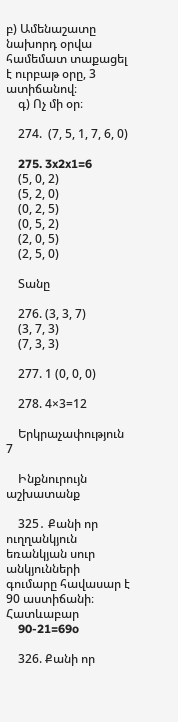բ) Ամենաշատը նախորդ օրվա համեմատ տաքացել է ուրբաթ օրը, 3 ատիճանով։
    գ) Ոչ մի օր։

    274.  (7, 5, 1, 7, 6, 0)

    275. 3x2x1=6
    (5, 0, 2)
    (5, 2, 0)
    (0, 2, 5)
    (0, 5, 2)
    (2, 0, 5)
    (2, 5, 0)

    Տանը

    276. (3, 3, 7)
    (3, 7, 3)
    (7, 3, 3)

    277. 1 (0, 0, 0)

    278. 4×3=12

    Երկրաչափություն 7

    Ինքնուրույն աշխատանք

    325․ Քանի որ ուղղանկյուն եռանկյան սուր անկյունների գումարը հավասար է 90 աստիճանի։ Հատևաբար
    90-21=69o

    326. Քանի որ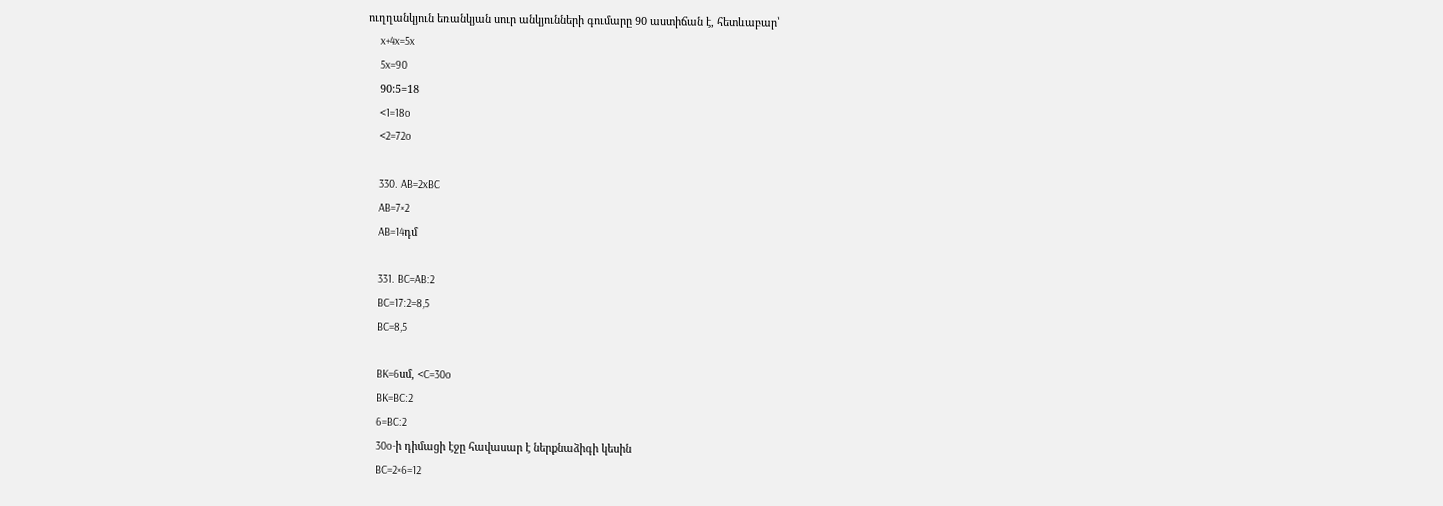ուղղանկյուն եռանկյան սուր անկյունների գումարը 90 աստիճան է, հետևաբար՝
    x+4x=5x
    5x=90
    90:5=18
    <1=18o
    <2=72o

    330. AB=2xBC
    AB=7×2
    AB=14դմ

    331. BC=AB:2
    BC=17:2=8,5
    BC=8,5

    BK=6սմ, <C=30o
    BK=BC:2
    6=BC:2
    30o-ի դիմացի էջը հավասար է ներքնաձիգի կեսին
    BC=2×6=12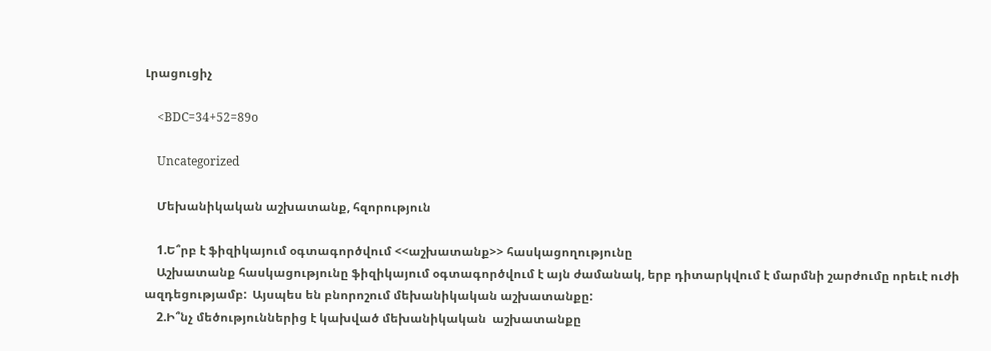Լրացուցիչ

    <BDC=34+52=89o

    Uncategorized

    Մեխանիկական աշխատանք, հզորություն

    1.Ե՞րբ է ֆիզիկայում օգտագործվում <<աշխատանք>> հասկացողությունը
    Աշխատանք հասկացությունը ֆիզիկայում օգտագործվում է այն ժամանակ, երբ դիտարկվում է մարմնի շարժումը որեւէ ուժի ազդեցությամբ:  Այսպես են բնորոշում մեխանիկական աշխատանքը:
    2.Ի՞նչ մեծություններից է կախված մեխանիկական  աշխատանքը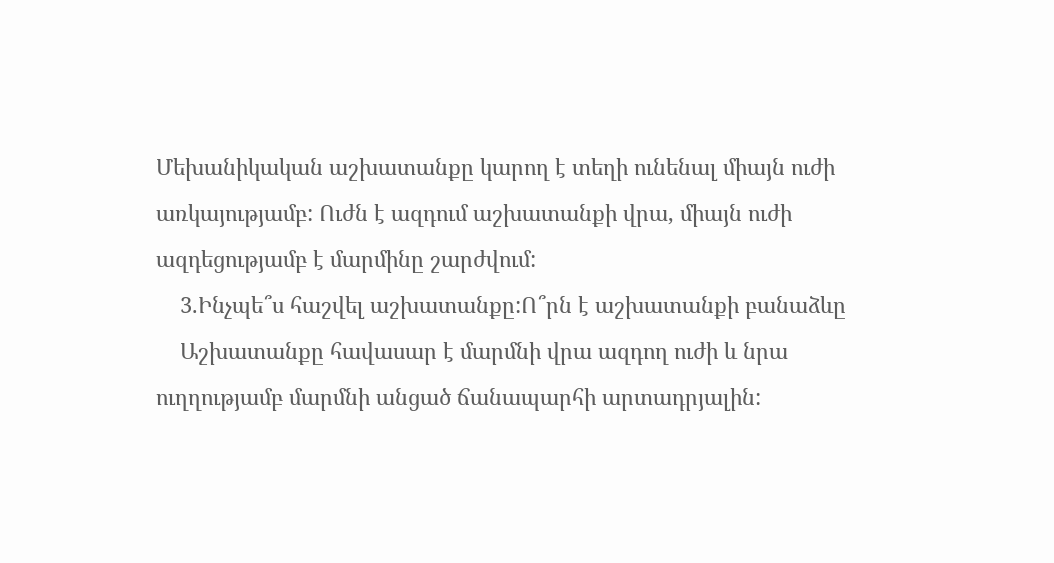Մեխանիկական աշխատանքը կարող է տեղի ունենալ միայն ուժի առկայությամբ: Ուժն է ազդում աշխատանքի վրա, միայն ուժի ազդեցությամբ է մարմինը շարժվում:
    3.Ինչպե՞ս հաշվել աշխատանքը:Ո՞րն է աշխատանքի բանաձևը
    Աշխատանքը հավասար է մարմնի վրա ազդող ուժի և նրա ուղղությամբ մարմնի անցած ճանապարհի արտադրյալին: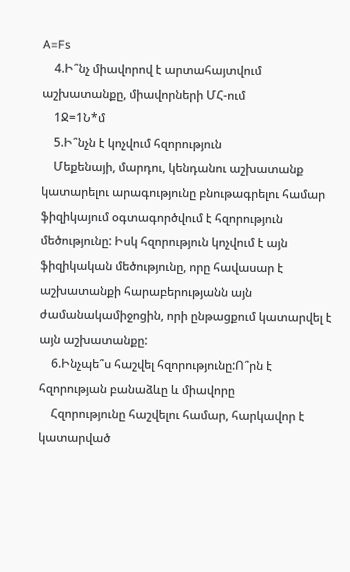A=Fs
    4.Ի՞նչ միավորով է արտահայտվում աշխատանքը, միավորների ՄՀ-ում
    1Ջ=1Ն*մ
    5.Ի՞նչն է կոչվում հզորություն
    Մեքենայի, մարդու, կենդանու աշխատանք կատարելու արագությունը բնութագրելու համար ֆիզիկայում օգտագործվում է հզորություն մեծությունը: Իսկ հզորություն կոչվում է այն ֆիզիկական մեծությունը, որը հավասար է աշխատանքի հարաբերությանն այն ժամանակամիջոցին, որի ընթացքում կատարվել է այն աշխատանքը:
    6.Ինչպե՞ս հաշվել հզորությունը:Ո՞րն է հզորության բանաձևը և միավորը
    Հզորությունը հաշվելու համար, հարկավոր է կատարված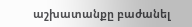աշխատանքը բաժանել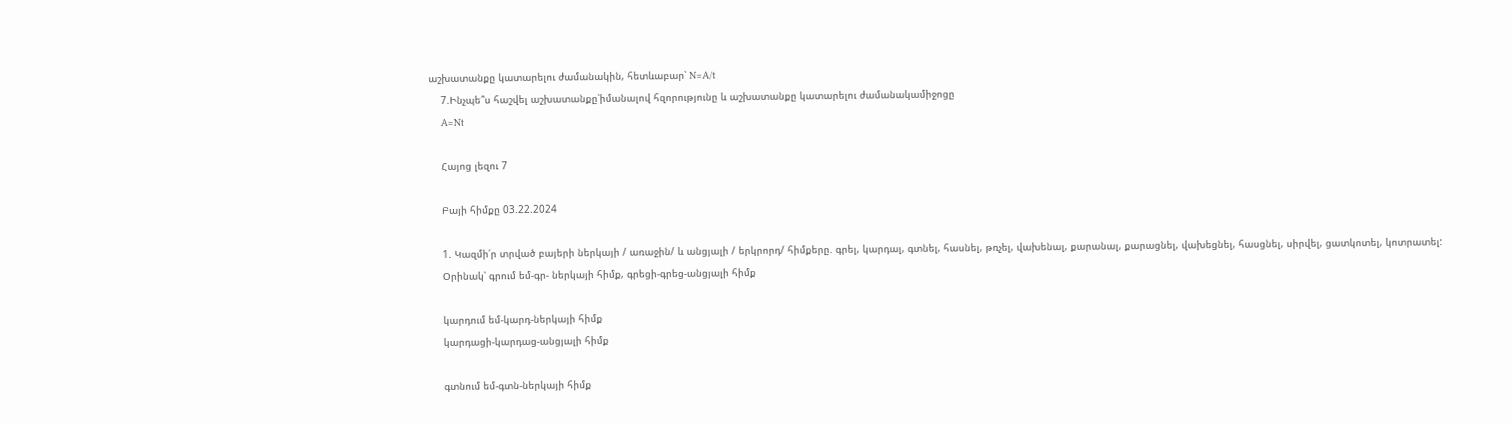աշխատանքը կատարելու ժամանակին, հետևաբար՝ N=A/t
    7.Ինչպե՞ս հաշվել աշխատանքը՝իմանալով հզորությունը և աշխատանքը կատարելու ժամանակամիջոցը
    A=Nt

    Հայոց լեզու 7

    Բայի հիմքը 03.22.2024

    1. Կազմի՛ր տրված բայերի ներկայի / առաջին/ և անցյալի / երկրորդ/ հիմքերը. գրել, կարդալ, գտնել, հասնել, թռչել, վախենալ, քարանալ, քարացնել, վախեցնել, հասցնել, սիրվել, ցատկոտել, կոտրատել:
    Օրինակ՝ գրում եմ-գր- ներկայի հիմք, գրեցի-գրեց-անցյալի հիմք

    կարդում եմ-կարդ-ներկայի հիմք
    կարդացի-կարդաց-անցյալի հիմք

    գտնում եմ-գտն-ներկայի հիմք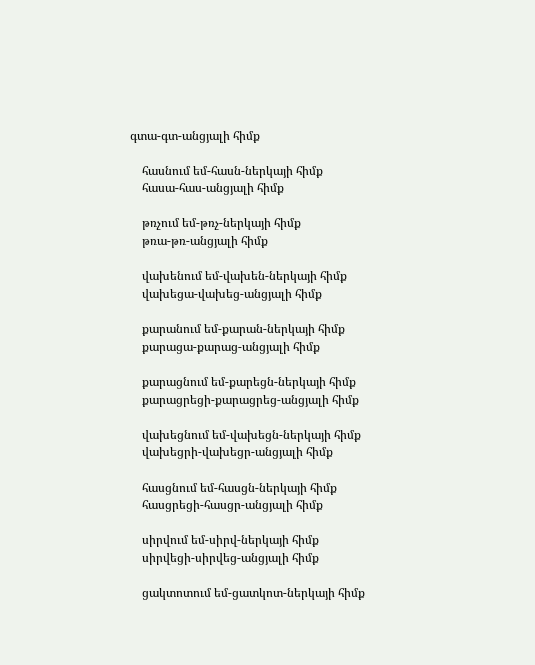գտա-գտ-անցյալի հիմք

    հասնում եմ-հասն-ներկայի հիմք
    հասա-հաս-անցյալի հիմք

    թռչում եմ-թռչ-ներկայի հիմք
    թռա-թռ-անցյալի հիմք

    վախենում եմ-վախեն-ներկայի հիմք
    վախեցա-վախեց-անցյալի հիմք

    քարանում եմ-քարան-ներկայի հիմք
    քարացա-քարաց-անցյալի հիմք

    քարացնում եմ-քարեցն-ներկայի հիմք
    քարացրեցի-քարացրեց-անցյալի հիմք

    վախեցնում եմ-վախեցն-ներկայի հիմք
    վախեցրի-վախեցր-անցյալի հիմք

    հասցնում եմ-հասցն-ներկայի հիմք
    հասցրեցի-հասցր-անցյալի հիմք

    սիրվում եմ-սիրվ-ներկայի հիմք
    սիրվեցի-սիրվեց-անցյալի հիմք

    ցակտոտում եմ-ցատկոտ-ներկայի հիմք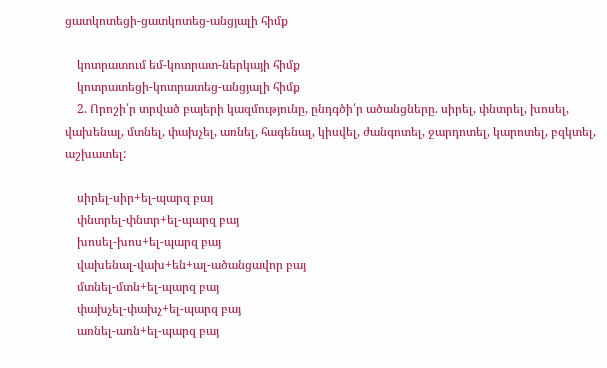ցատկոտեցի-ցատկոտեց-անցյալի հիմք

    կոտրատում եմ-կոտրատ-ներկայի հիմք
    կոտրատեցի-կոտրատեց-անցյալի հիմք
    2. Որոշի՛ր տրված բայերի կազմությունը, ընդգծի՛ր ածանցները. սիրել, փնտրել, խոսել, վախենալ, մտնել, փախչել, առնել, հագենալ, կիսվել, ժանգոտել, ջարդոտել, կարոտել, բզկտել, աշխատել:

    սիրել-սիր+ել-պարզ բայ
    փնտրել-փնտր+ել-պարզ բայ
    խոսել-խոս+ել-պարզ բայ
    վախենալ-վախ+են+ալ-ածանցավոր բայ
    մտնել-մտն+ել-պարզ բայ
    փախչել-փախչ+ել-պարզ բայ
    առնել-առն+ել-պարզ բայ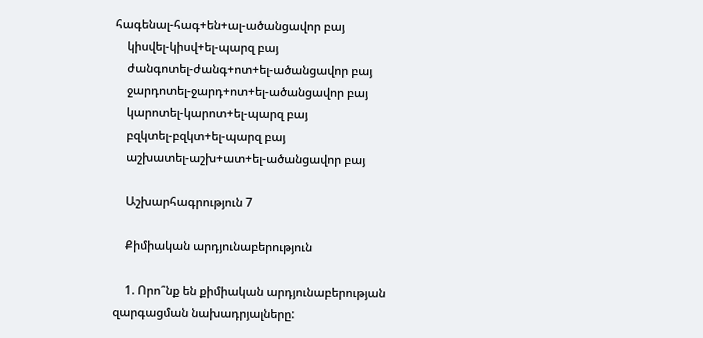հագենալ-հագ+են+ալ-ածանցավոր բայ
    կիսվել-կիսվ+ել-պարզ բայ
    ժանգոտել-ժանգ+ոտ+ել-ածանցավոր բայ
    ջարդոտել-ջարդ+ոտ+ել-ածանցավոր բայ
    կարոտել-կարոտ+ել-պարզ բայ
    բզկտել-բզկտ+ել-պարզ բայ
    աշխատել-աշխ+ատ+ել-ածանցավոր բայ

    Աշխարհագրություն 7

    Քիմիական արդյունաբերություն

    1. Որո՞նք են քիմիական արդյունաբերության զարգացման նախադրյալները: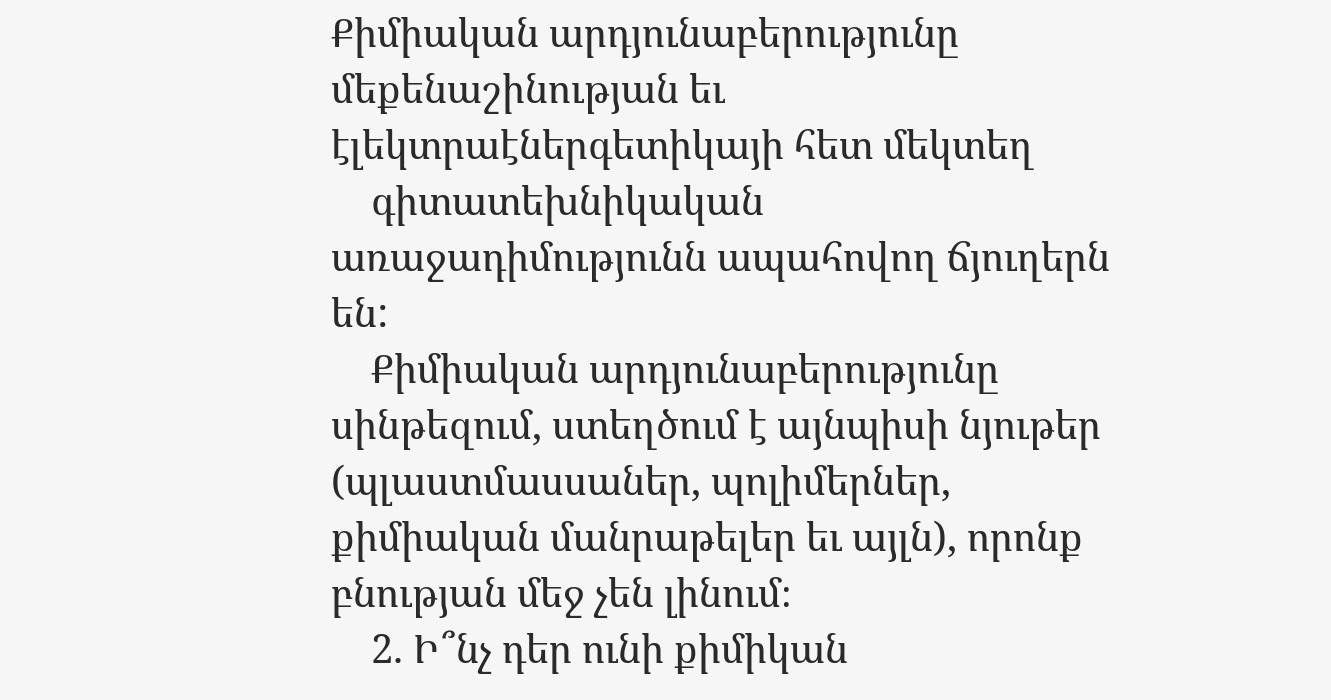Քիմիական արդյունաբերությունը մեքենաշինության եւ էլեկտրաէներգետիկայի հետ մեկտեղ
    գիտատեխնիկական առաջադիմությունն ապահովող ճյուղերն են:
    Քիմիական արդյունաբերությունը սինթեզում, ստեղծում է այնպիսի նյութեր (պլաստմասսաներ, պոլիմերներ, քիմիական մանրաթելեր եւ այլն), որոնք բնության մեջ չեն լինում։
    2. Ի՞նչ դեր ունի քիմիկան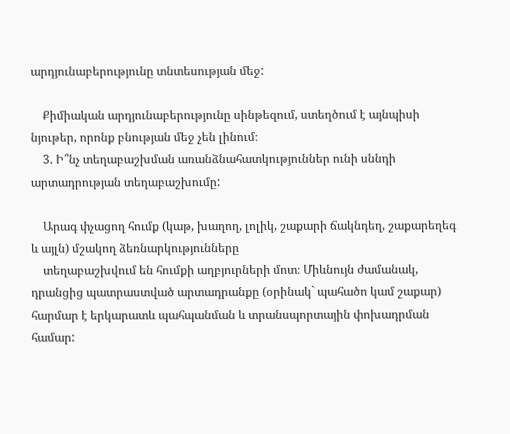արդյունաբերությունը տնտեսության մեջ:

    Քիմիական արդյունաբերությունը սինթեզում, ստեղծում է այնպիսի նյութեր, որոնք բնության մեջ չեն լինում։
    3. Ի՞նչ տեղաբաշխման առանձնահատկություններ ունի սննդի արտադրության տեղաբաշխումը:

    Արագ փչացող հումք (կաթ, խաղող, լոլիկ, շաքարի ճակնդեղ, շաքարեղեգ և այլն) մշակող ձեռնարկությունները
    տեղաբաշխվում են հումքի աղբյուրների մոտ։ Միևնույն ժամանակ, դրանցից պատրաստված արտադրանքը (օրինակ` պահածո կամ շաքար) հարմար է երկարատև պահպանման և տրանսպորտային փոխադրման համար: